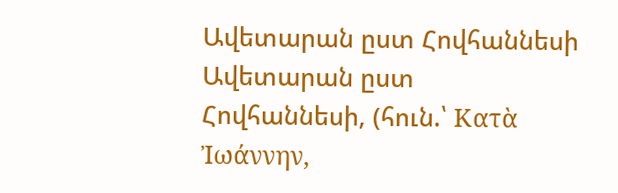Ավետարան ըստ Հովհաննեսի
Ավետարան ըստ Հովհաննեսի, (հուն.՝ Κατὰ Ἰωάννην,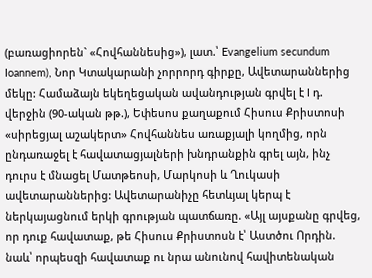(բառացիորեն` «Հովհաննեսից»), լատ.՝ Evangelium secundum Ioannem), Նոր Կտակարանի չորրորդ գիրքը, Ավետարաններից մեկը: Համաձայն եկեղեցական ավանդության գրվել է I դ. վերջին (90-ական թթ.), Եփեսոս քաղաքում Հիսուս Քրիստոսի «սիրեցյալ աշակերտ» Հովհաննես առաքյալի կողմից, որն ընդառաջել է հավատացյալների խնդրանքին գրել այն, ինչ դուրս է մնացել Մատթեոսի, Մարկոսի և Ղուկասի ավետարաններից: Ավետարանիչը հետևյալ կերպ է ներկայացնում երկի գրության պատճառը. «Այլ այսքանը գրվեց, որ դուք հավատաք, թե Հիսուս Քրիստոսն է՝ Աստծու Որդին. նաև՝ որպեսզի հավատաք ու նրա անունով հավիտենական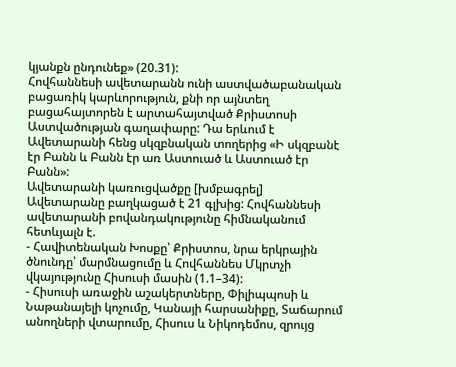կյանքն ընդունեք» (20.31):
Հովհաննեսի ավետարանն ունի աստվածաբանական բացառիկ կարևորություն, քնի որ այնտեղ բացահայտորեն է արտահայտված Քրիստոսի Աստվածության գաղափարը: Դա երևում է Ավետարանի հենց սկզբնական տողերից «Ի սկզբանէ էր Բանն և Բանն էր առ Աստուած և Աստուած էր Բանն»:
Ավետարանի կառուցվածքը [խմբագրել]
Ավետարանը բաղկացած է 21 գլխից: Հովհաննեսի ավետարանի բովանդակությունը հիմնականում հետևյալն է.
- Հավիտենական Խոսքը՝ Քրիստոս, նրա երկրային ծնունդը՝ մարմնացումը և Հովհաննես Մկրտչի վկայությունը Հիսուսի մասին (1.1–34):
- Հիսուսի առաջին աշակերտները, Փիլիպպոսի և Նաթանայելի կոչումը, Կանայի հարսանիքը, Տաճարում անողների վտարումը, Հիսուս և Նիկոդեմոս, զրույց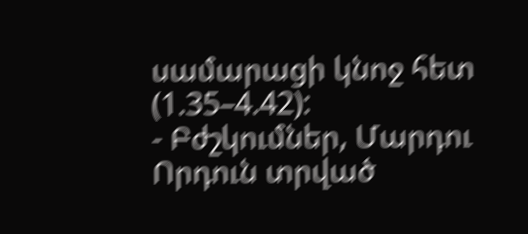սամարացի կնոջ հետ (1.35–4.42):
- Բժշկումներ, Մարդու Որդուն տրված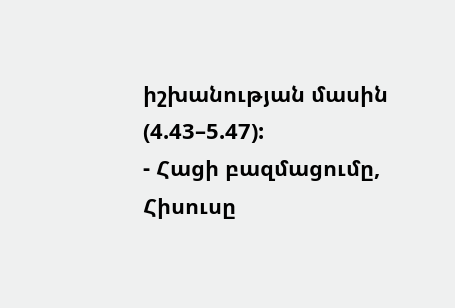իշխանության մասին (4.43–5.47):
- Հացի բազմացումը, Հիսուսը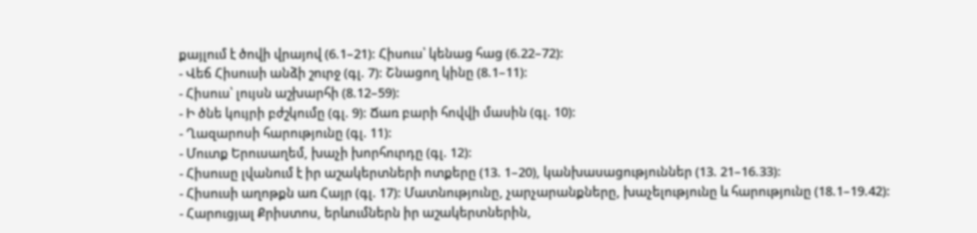քայլում է ծովի վրայով (6.1–21): Հիսուս՝ կենաց հաց (6.22–72):
- Վեճ Հիսուսի անձի շուրջ (գլ. 7): Շնացող կինը (8.1–11):
- Հիսուս՝ լույսն աշխարհի (8.12–59):
- Ի ծնե կույրի բժշկումը (գլ. 9): Ճառ բարի հովվի մասին (գլ. 10):
- Ղազարոսի հարությունը (գլ. 11):
- Մուտք Երուսաղեմ, խաչի խորհուրդը (գլ. 12):
- Հիսուսը լվանում է իր աշակերտների ոտքերը (13. 1–20), կանխասացություններ (13. 21–16.33):
- Հիսուսի աղոթքն առ Հայր (գլ. 17): Մատնությունը, չարչարանքները, խաչելությունը և հարությունը (18.1–19.42):
- Հարուցյալ Քրիստոս, երևումներն իր աշակերտներին,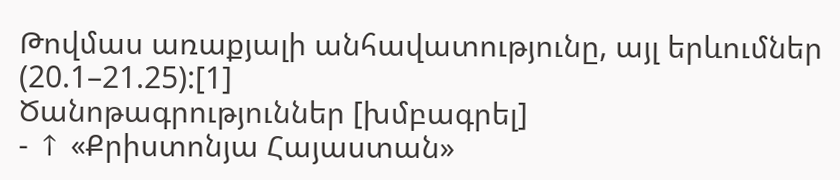Թովմաս առաքյալի անհավատությունը, այլ երևումներ (20.1–21.25):[1]
Ծանոթագրություններ [խմբագրել]
- ↑ «Քրիստոնյա Հայաստան»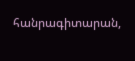հանրագիտարան,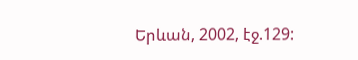Երևան, 2002, էջ.129: